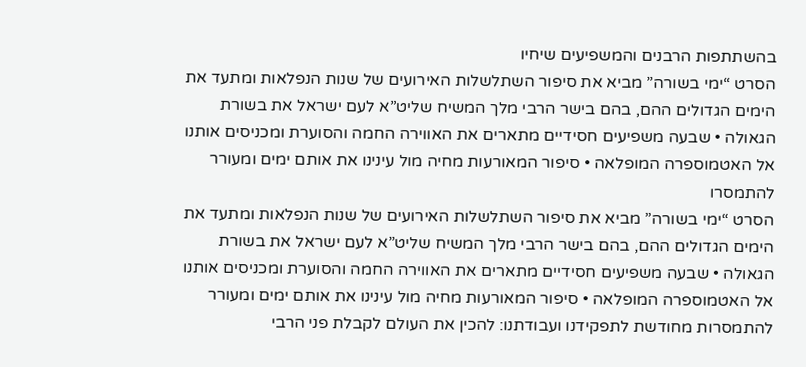בהשתתפות הרבנים והמשפיעים שיחיו
הסרט “ימי בשורה” מביא את סיפור השתלשלות האירועים של שנות הנפלאות ומתעד את הימים הגדולים ההם, בהם בישר הרבי מלך המשיח שליט”א לעם ישראל את בשורת הגאולה • שבעה משפיעים חסידיים מתארים את האווירה החמה והסוערת ומכניסים אותנו אל האטמוספרה המופלאה • סיפור המאורעות מחיה מול עינינו את אותם ימים ומעורר להתמסרו
הסרט “ימי בשורה” מביא את סיפור השתלשלות האירועים של שנות הנפלאות ומתעד את הימים הגדולים ההם, בהם בישר הרבי מלך המשיח שליט”א לעם ישראל את בשורת הגאולה • שבעה משפיעים חסידיים מתארים את האווירה החמה והסוערת ומכניסים אותנו אל האטמוספרה המופלאה • סיפור המאורעות מחיה מול עינינו את אותם ימים ומעורר להתמסרות מחודשת לתפקידנו ועבודתנו: להכין את העולם לקבלת פני הרבי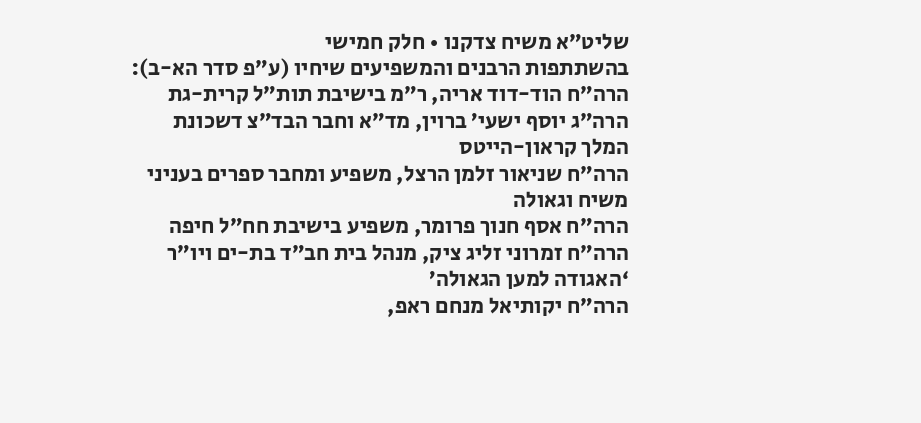שליט”א משיח צדקנו • חלק חמישי
בהשתתפות הרבנים והמשפיעים שיחיו (ע”פ סדר הא-ב):
הרה”ח הוד-דוד אריה, ר”מ בישיבת תות”ל קרית-גת
הרה”ג יוסף ישעי’ ברוין, מד”א וחבר הבד”צ דשכונת המלך קראון-הייטס
הרה”ח שניאור זלמן הרצל, משפיע ומחבר ספרים בעניני משיח וגאולה
הרה”ח אסף חנוך פרומר, משפיע בישיבת חח”ל חיפה
הרה”ח זמרוני זליג ציק, מנהל בית חב”ד בת-ים ויו”ר ‘האגודה למען הגאולה’
הרה”ח יקותיאל מנחם ראפ,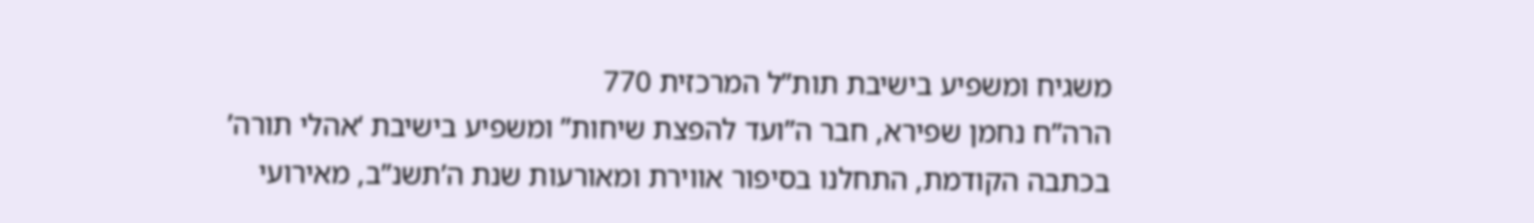משגיח ומשפיע בישיבת תות”ל המרכזית 770
הרה”ח נחמן שפירא, חבר ה”ועד להפצת שיחות” ומשפיע בישיבת ‘אהלי תורה’
בכתבה הקודמת, התחלנו בסיפור אווירת ומאורעות שנת ה’תשנ”ב, מאירועי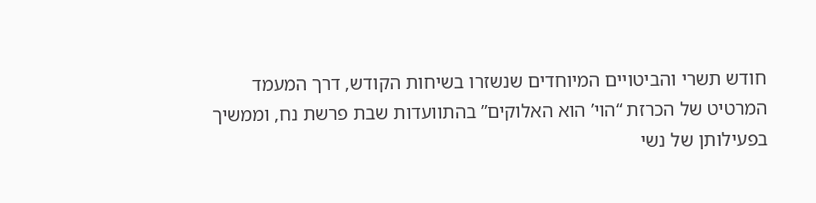חודש תשרי והביטויים המיוחדים שנשזרו בשיחות הקודש, דרך המעמד המרטיט של הכרזת “הוי’ הוא האלוקים” בהתוועדות שבת פרשת נח, וממשיך בפעילותן של נשי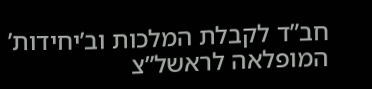חב”ד לקבלת המלכות וב’יחידות’ המופלאה לראשל”צ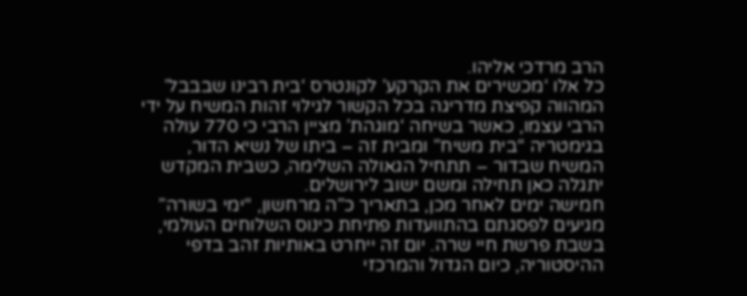הרב מרדכי אליהו.
כל אלו ‘מכשירים את הקרקע’ לקונטרס ‘בית רבינו שבבבל’ המהווה קפיצת מדריגה בכל הקשור לגילוי זהות המשיח על ידי הרבי עצמו, כאשר בשיחה ‘מוגהת’ מציין הרבי כי 770 עולה בגימטריה “בית משיח” ומבית זה – ביתו של נשיא הדור, המשיח שבדור – תתחיל הגאולה השלימה, כשבית המקדש יתגלה כאן תחילה ומשם ישוב לירושלים.
חמישה ימים לאחר מכן, בתאריך כ”ה מרחשון, “ימי בשורה” מגיעים לפסגתם בהתוועדות פתיחת כינוס השלוחים העולמי, בשבת פרשת חיי שרה. יום זה ייחרט באותיות זהב בדפי ההיסטוריה, כיום הגדול והמרכזי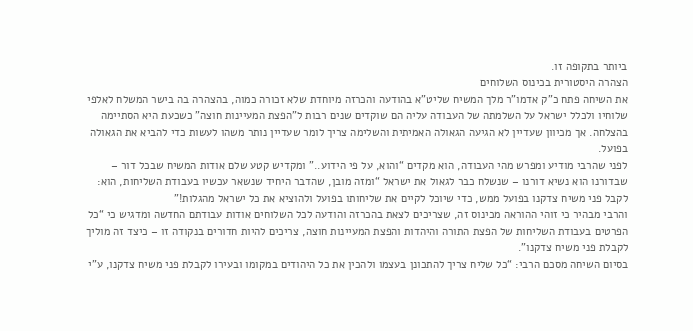ביותר בתקופה זו.
הצהרה היסטורית בכינוס השלוחים
את השיחה פתח כ”ק אדמו”ר מלך המשיח שליט”א בהודעה והכרזה מיוחדת שלא זכורה כמוה, בהצהרה בה בישר המשלח לאלפי שלוחיו ולכלל ישראל על השלמתה של העבודה עליה הם שוקדים שנים רבות ל”הפצת המעיינות חוצה” כשכעת היא הסתיימה בהצלחה. אך מכיוון שעדיין לא הגיעה הגאולה האמיתית והשלימה צריך לומר שעדיין נותר משהו לעשות כדי להביא את הגאולה בפועל.
לפני שהרבי מודיע ומפרש מהי העבודה, הוא מקדים “והוא, על פי הידוע..” ומקדיש קטע שלם אודות המשיח שבכל דור – שבדורנו הוא נשיא דורנו – שנשלח כבר לגאול את ישראל “ומזה מובן, שהדבר היחיד שנשאר עכשיו בעבודת השליחות, הוא: לקבל פני משיח צדקנו בפועל ממש, כדי שיוכל לקיים את שליחותו בפועל ולהוציא את כל ישראל מהגלות!”
והרבי מבהיר כי זוהי ההוראה מכינוס זה, שצריכים לצאת בהכרזה והודעה לכל השלוחים אודות עבודתם החדשה ומדגיש כי “כל הפרטים בעבודת השליחות של הפצת התורה והיהדות והפצת המעיינות חוצה, צריכים להיות חדורים בנקודה זו – כיצד זה מוליך לקבלת פני משיח צדקנו”.
בסיום השיחה מסכם הרבי: “כל שליח צריך להתכונן בעצמו ולהכין את כל היהודים במקומו ובעירו לקבלת פני משיח צדקנו, ע”י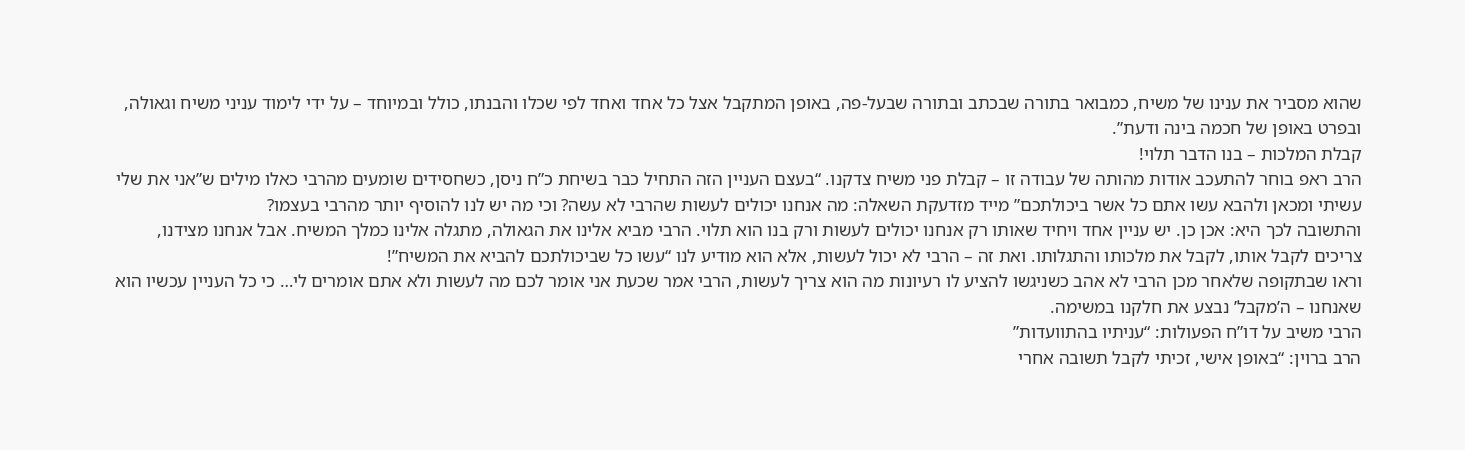שהוא מסביר את ענינו של משיח, כמבואר בתורה שבכתב ובתורה שבעל-פה, באופן המתקבל אצל כל אחד ואחד לפי שכלו והבנתו, כולל ובמיוחד – על ידי לימוד עניני משיח וגאולה, ובפרט באופן של חכמה בינה ודעת”.
קבלת המלכות – בנו הדבר תלוי!
הרב ראפ בוחר להתעכב אודות מהותה של עבודה זו – קבלת פני משיח צדקנו. “בעצם העניין הזה התחיל כבר בשיחת כ”ח ניסן, כשחסידים שומעים מהרבי כאלו מילים ש”אני את שלי עשיתי ומכאן ולהבא עשו אתם כל אשר ביכולתכם” מייד מזדעקת השאלה: מה אנחנו יכולים לעשות שהרבי לא עשה? וכי מה יש לנו להוסיף יותר מהרבי בעצמו?
והתשובה לכך היא: אכן כן. יש עניין אחד ויחיד שאותו רק אנחנו יכולים לעשות ורק בנו הוא תלוי. הרבי מביא אלינו את הגאולה, מתגלה אלינו כמלך המשיח. אבל אנחנו מצידנו, צריכים לקבל אותו, לקבל את מלכותו והתגלותו. ואת זה – הרבי לא יכול לעשות, אלא הוא מודיע לנו “עשו כל שביכולתכם להביא את המשיח”!
וראו שבתקופה שלאחר מכן הרבי לא אהב כשניגשו להציע לו רעיונות מה הוא צריך לעשות, הרבי אמר שכעת אני אומר לכם מה לעשות ולא אתם אומרים לי… כי כל העניין עכשיו הוא שאנחנו – ה’מקבל’ נבצע את חלקנו במשימה.
הרבי משיב על דו”ח הפעולות: “עניתיו בהתוועדות”
הרב ברוין: “באופן אישי, זכיתי לקבל תשובה אחרי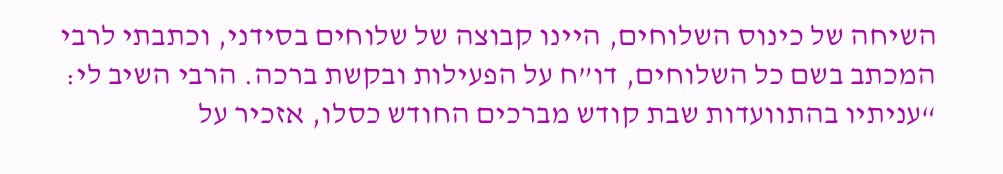השיחה של כינוס השלוחים, היינו קבוצה של שלוחים בסידני, וכתבתי לרבי המכתב בשם כל השלוחים, דו”ח על הפעילות ובקשת ברכה. הרבי השיב לי: “עניתיו בהתוועדות שבת קודש מברכים החודש כסלו, אזכיר על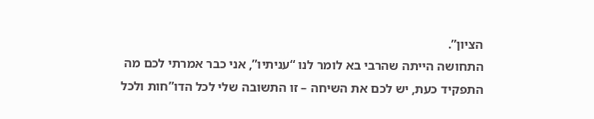הציון”.
התחושה הייתה שהרבי בא לומר לנו “עניתיו”, אני כבר אמרתי לכם מה התפקיד כעת, יש לכם את השיחה – זו התשובה שלי לכל הדו”חות ולכל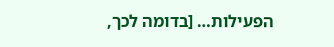הפעילות… [בדומה לכך,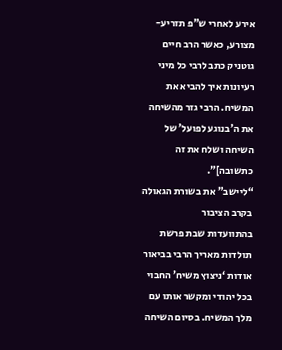אירע לאחרי ש”פ תזריע-מצורע, כאשר הרב חיים גוטניק כתב לרבי כל מיני רעיונות איך להביא את המשיח. הרבי גזר מהשיחה את ה’בנוגע לפועל’ של השיחה ושלח את זה כתשובה]”.
“ליישב” את בשורת הגאולה בקרב הציבור
בהתוועדות שבת פרשת תולדות מאריך הרבי בביאור אודות ‘ניצוץ משיח’ החבוי בכל יהודי ומקשר אותו עם מלך המשיח. בסיום השיחה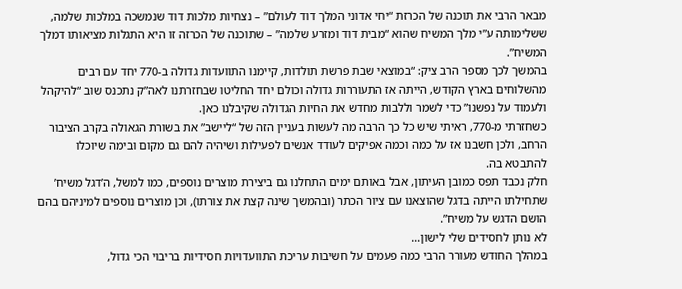מבאר הרבי את תוכנה של הכרזת “יחי אדוני המלך דוד לעולם” – נצחיות מלכות דוד שנמשכה במלכות שלמה, ששלימותה ע”י מלך המשיח שהוא “מבית דוד ומזרע שלמה” – שתוכנה של הכרזה זו היא התגלות מציאותו דמלך המשיח”.
בהמשך לכך מספר הרב ציק: “במוצאי שבת פרשת תולדות, קיימנו התוועדות גדולה ב-770 יחד עם רבים מהשלוחים בארץ הקודש, הייתה אז התעוררות גדולה וכולם יחד החליטו שבחזרתנו לאה”ק נתכנס שוב “להיקהל ולעמוד על נפשנו” כדי לשמר וללבות מחדש את החיות הגדולה שקיבלנו כאן.
כשחזרתי מ-770, ראיתי שיש כל כך הרבה מה לעשות בעניין הזה של “ליישב” את בשורת הגאולה בקרב הציבור הרחב, ולכן חשבנו אז על כמה וכמה אפיקים לעודד אנשים לפעילות ושיהיה להם גם מקום ובימה שיוכלו להתבטא בה.
חלק נכבד תפס כמובן העיתון, אבל באותם ימים התחלנו גם ביצירת מוצרים נוספים, כמו למשל, ה’דגל משיח’ שתחילתו הייתה בדגל שהוצאנו עם ציור הכתר (ובהמשך שינה קצת את צורתו), וכן מוצרים נוספים למיניהם בהם הושם הדגש על משיח”.
לא נותן לחסידים שלי לישון…
במהלך החודש מעורר הרבי כמה פעמים על חשיבות עריכת התוועדויות חסידיות בריבוי הכי גדול,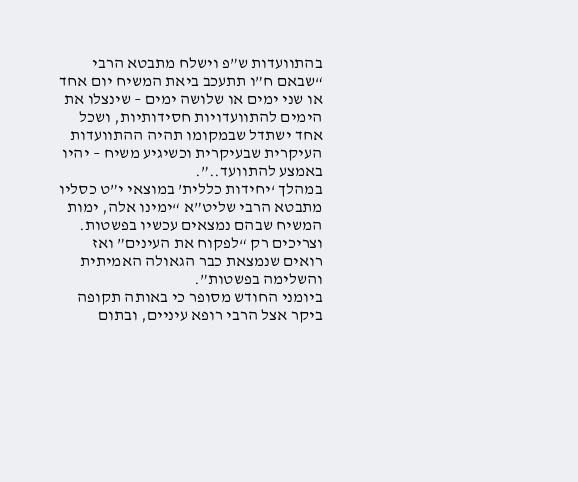בהתוועדות ש”פ וישלח מתבטא הרבי “שבאם ח”ו תתעכב ביאת המשיח יום אחד או שני ימים או שלושה ימים – שינצלו את הימים להתוועדויות חסידותיות, ושכל אחד ישתדל שבמקומו תהיה ההתוועדות העיקרית שבעיקרית וכשיגיע משיח – יהיו באמצע להתוועד..”.
במהלך ‘יחידות כללית’ במוצאי י”ט כסליו מתבטא הרבי שליט”א “ימינו אלה, ימות המשיח שבהם נמצאים עכשיו בפשטות. וצריכים רק “לפקוח את העינים” ואז רואים שנמצאת כבר הגאולה האמיתית והשלימה בפשטות”.
ביומני החודש מסופר כי באותה תקופה ביקר אצל הרבי רופא עיניים, ובתום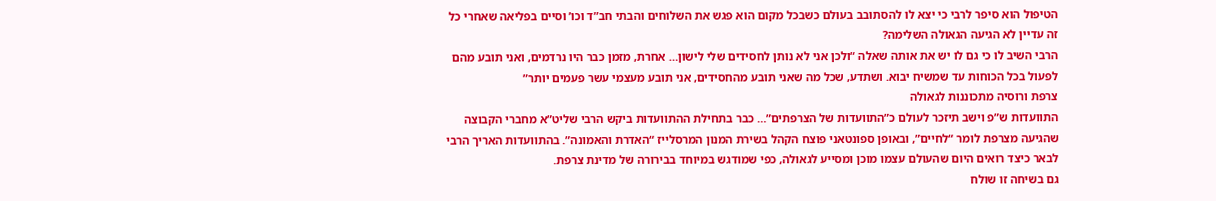הטיפול הוא סיפר לרבי כי יצא לו להסתובב בעולם כשבכל מקום הוא פגש את השלוחים והבתי חב”ד וכו’ וסיים בפליאה שאחרי כל זה עדיין לא הגיעה הגאולה השלימה?
הרבי השיב לו כי גם לו יש את אותה שאלה “ולכן אני לא נותן לחסידים שלי לישון… אחרת, מזמן כבר היו נרדמים, ואני תובע מהם לפעול בכל הכוחות עד שמשיח יבוא. ושתדע, שכל מה שאני תובע מהחסידים, אני תובע מעצמי עשר פעמים יותר”
צרפת ורוסיה מתכוננות לגאולה
התוועדות ש”פ וישב תיזכר לעולם כ”התוועדות של הצרפתים”… כבר בתחילת ההתוועדות ביקש הרבי שליט”א מחברי הקבוצה שהגיעה מצרפת לומר “לחיים”, ובאופן ספונטאני פוצח הקהל בשירת המנון המרסלייז “האדרת והאמונה”. בהתוועדות האריך הרבי לבאר כיצד רואים היום שהעולם עצמו מוכן ומסייע לגאולה, כפי שמודגש במיוחד בבירורה של מדינת צרפת.
גם בשיחה זו שולח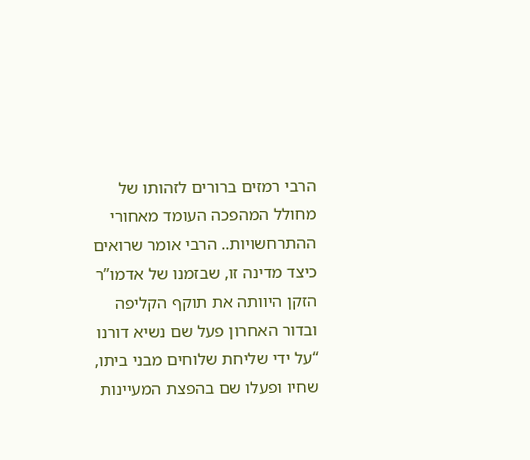הרבי רמזים ברורים לזהותו של מחולל המהפכה העומד מאחורי ההתרחשויות.. הרבי אומר שרואים כיצד מדינה זו, שבזמנו של אדמו”ר הזקן היוותה את תוקף הקליפה ובדור האחרון פעל שם נשיא דורנו “על ידי שליחת שלוחים מבני ביתו, שחיו ופעלו שם בהפצת המעיינות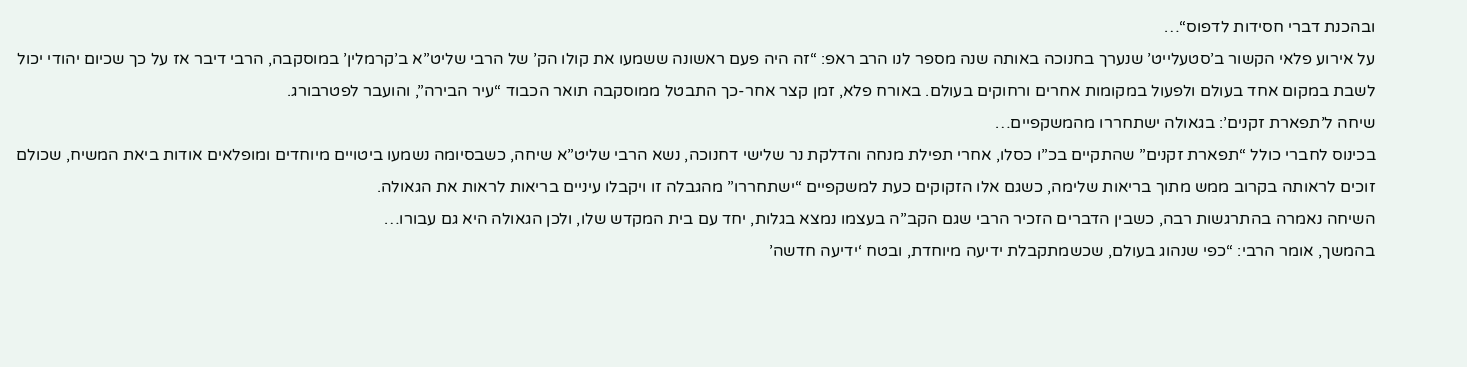ובהכנת דברי חסידות לדפוס“…
על אירוע פלאי הקשור ב’סטעלייט’ שנערך בחנוכה באותה שנה מספר לנו הרב ראפ: “זה היה פעם ראשונה ששמעו את קולו הק’ של הרבי שליט”א ב’קרמלין’ במוסקבה, הרבי דיבר אז על כך שכיום יהודי יכול לשבת במקום אחד בעולם ולפעול במקומות אחרים ורחוקים בעולם. באורח פלא, זמן קצר אחר-כך התבטל ממוסקבה תואר הכבוד “עיר הבירה”, והועבר לפטרבורג.
שיחה ל’תפארת זקנים’: בגאולה ישתחררו מהמשקפיים…
בכינוס לחברי כולל “תפארת זקנים” שהתקיים בכ”ו כסלו, אחרי תפילת מנחה והדלקת נר שלישי דחנוכה, נשא הרבי שליט”א שיחה, כשבסיומה נשמעו ביטויים מיוחדים ומופלאים אודות ביאת המשיח, שכולם זוכים לראותה בקרוב ממש מתוך בריאות שלימה, כשגם אלו הזקוקים כעת למשקפיים “ישתחררו” מהגבלה זו ויקבלו עיניים בריאות לראות את הגאולה.
השיחה נאמרה בהתרגשות רבה, כשבין הדברים הזכיר הרבי שגם הקב”ה בעצמו נמצא בגלות, יחד עם בית המקדש שלו, ולכן הגאולה היא גם עבורו…
בהמשך, אומר הרבי: “כפי שנהוג בעולם, שכשמתקבלת ידיעה מיוחדת, ובטח ‘ידיעה חדשה’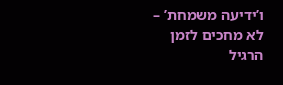ו’ידיעה משמחת’ – לא מחכים לזמן הרגיל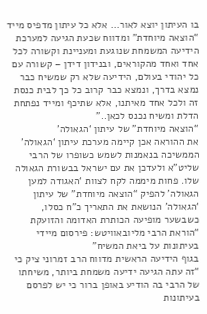בו העיתון יוצא לאור… אלא כל עיתון מדפיס מייד “הוצאה מיוחדת” ומדווח שכעת הגיעה למערכת הידיעה המשמחת שנוגעת ומעניינת וקשורה לכל אחד ואחד מהקוראים, ובנידון דידן – קשורה עם כל יהודי בעולם, הידיעה שלא רק שמשיח כבר נמצא בדרך, ונמצא כבר קרוב כל כך לבית כנסת זה ולכל אחד מאיתנו, אלא שתיכף ומייד נפתחת הדלת ומשיח נכנס לכאן..”
“הוצאה מיוחדת” של עיתון ‘הגאולה’
את ההוראה אכן קיימה מערכת עיתון ‘הגאולה’ הממשיכה בנאמנות לשמש כשופרו של הרבי שליט”א ולעדכן את עם ישראל בבשורת הגאולה שלו. פחות מיממה לקח לצוות ‘האגודה למען הגאולה’ להפיק “הוצאה מיוחדת” של עיתון ‘הגאולה’ הנושאת את התאריך כ”ח כסלו, כשבשער מופיעה הכותרת האדומה והזועקת “הוראת הרבי מליובאוויטש: פירסום מיידי בעיתונות על ביאת המשיח”
בגוף הידיעה הראשית מדווח הרב זמרוני ציק כי “זה עתה הגיעה ידיעה משמחת ביותר, משיחתו של הרבי בה הודיע באופן ברור כי יש לפרסם בעיתונות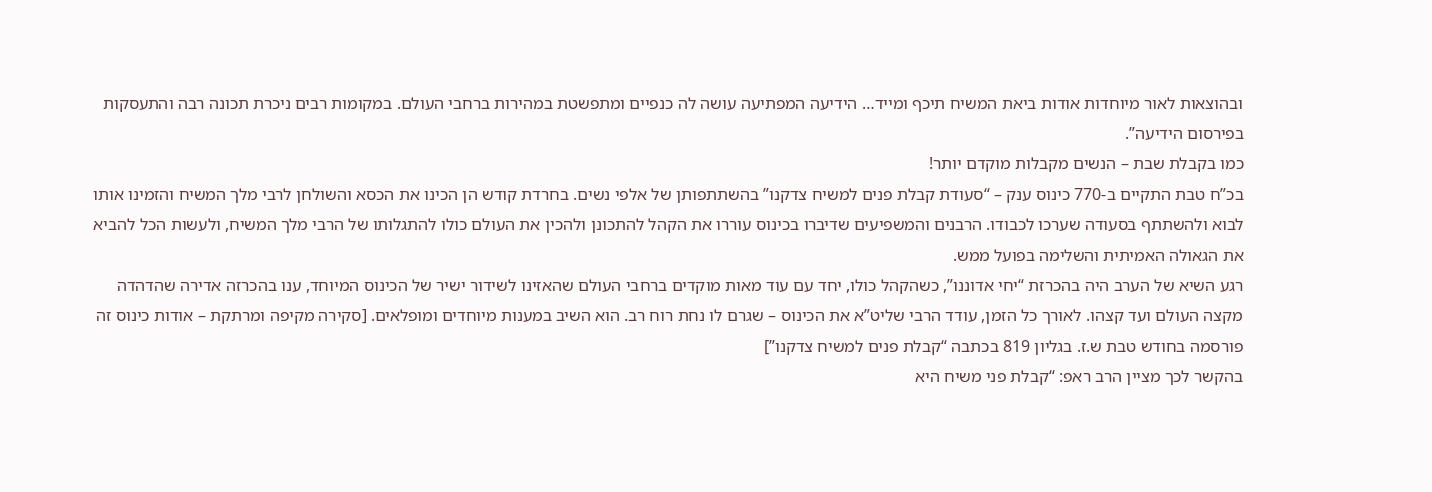ובהוצאות לאור מיוחדות אודות ביאת המשיח תיכף ומייד… הידיעה המפתיעה עושה לה כנפיים ומתפשטת במהירות ברחבי העולם. במקומות רבים ניכרת תכונה רבה והתעסקות בפירסום הידיעה”.
כמו בקבלת שבת – הנשים מקבלות מוקדם יותר!
בכ”ח טבת התקיים ב-770 כינוס ענק – “סעודת קבלת פנים למשיח צדקנו” בהשתתפותן של אלפי נשים. בחרדת קודש הן הכינו את הכסא והשולחן לרבי מלך המשיח והזמינו אותו לבוא ולהשתתף בסעודה שערכו לכבודו. הרבנים והמשפיעים שדיברו בכינוס עוררו את הקהל להתכונן ולהכין את העולם כולו להתגלותו של הרבי מלך המשיח, ולעשות הכל להביא את הגאולה האמיתית והשלימה בפועל ממש.
רגע השיא של הערב היה בהכרזת “יחי אדוננו”, כשהקהל כולו, יחד עם עוד מאות מוקדים ברחבי העולם שהאזינו לשידור ישיר של הכינוס המיוחד, ענו בהכרזה אדירה שהדהדה מקצה העולם ועד קצהו. לאורך כל הזמן, עודד הרבי שליט”א את הכינוס – שגרם לו נחת רוח רב. הוא השיב במענות מיוחדים ומופלאים. [סקירה מקיפה ומרתקת – אודות כינוס זה פורסמה בחודש טבת ש.ז. בגליון 819 בכתבה “קבלת פנים למשיח צדקנו”]
בהקשר לכך מציין הרב ראפ: “קבלת פני משיח היא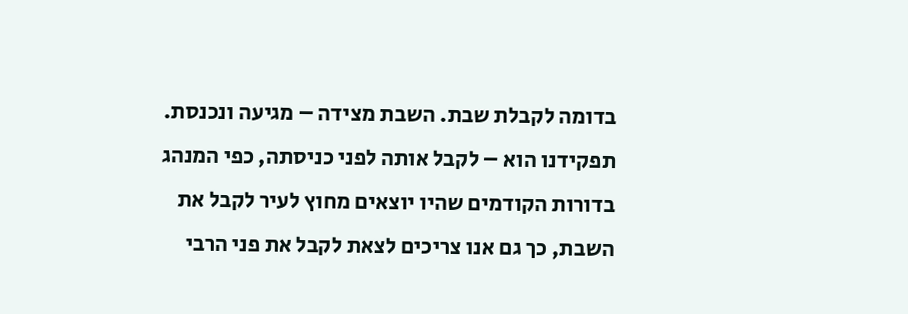בדומה לקבלת שבת. השבת מצידה – מגיעה ונכנסת. תפקידנו הוא – לקבל אותה לפני כניסתה, כפי המנהג בדורות הקודמים שהיו יוצאים מחוץ לעיר לקבל את השבת, כך גם אנו צריכים לצאת לקבל את פני הרבי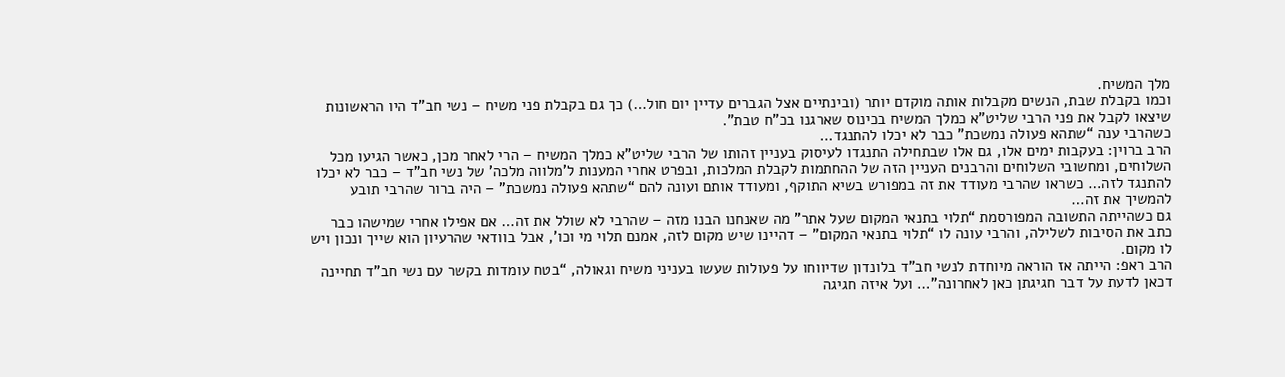מלך המשיח.
וכמו בקבלת שבת, הנשים מקבלות אותה מוקדם יותר (ובינתיים אצל הגברים עדיין יום חול…) כך גם בקבלת פני משיח – נשי חב”ד היו הראשונות שיצאו לקבל את פני הרבי שליט”א כמלך המשיח בכינוס שארגנו בכ”ח טבת”.
כשהרבי ענה “שתהא פעולה נמשכת” כבר לא יכלו להתנגד…
הרב ברוין: בעקבות ימים אלו, גם אלו שבתחילה התנגדו לעיסוק בעניין זהותו של הרבי שליט”א כמלך המשיח – הרי לאחר מכן, כאשר הגיעו מכל השלוחים, ומחשובי השלוחים והרבנים העניין הזה של ההחתמות לקבלת המלכות, ובפרט אחרי המענות ל’מלווה מלכה’ של נשי חב”ד – כבר לא יכלו להתנגד לזה… כשראו שהרבי מעודד את זה במפורש בשיא התוקף, ומעודד אותם ועונה להם “שתהא פעולה נמשכת” – היה ברור שהרבי תובע להמשיך את זה…
גם כשהייתה התשובה המפורסמת “תלוי בתנאי המקום שעל אתר” מה שאנחנו הבנו מזה – שהרבי לא שולל את זה… אם אפילו אחרי שמישהו כבר כתב את הסיבות לשלילה, והרבי עונה לו “תלוי בתנאי המקום” – דהיינו שיש מקום לזה, אמנם תלוי מי וכו’, אבל בוודאי שהרעיון הוא שייך ונכון ויש לו מקום.
הרב ראפ: הייתה אז הוראה מיוחדת לנשי חב”ד בלונדון שדיווחו על פעולות שעשו בעניני משיח וגאולה, “בטח עומדות בקשר עם נשי חב”ד תחיינה דכאן לדעת על דבר חגיגתן כאן לאחרונה”… ועל איזה חגיגה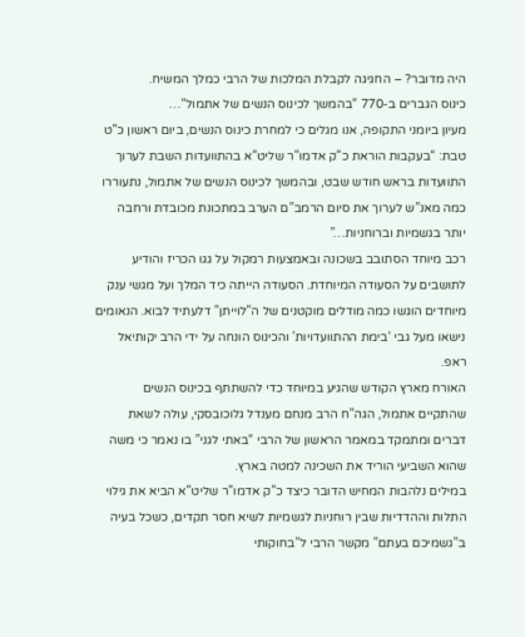היה מדובר? – החגיגה לקבלת המלכות של הרבי כמלך המשיח.
כינוס הגברים ב-770 “בהמשך לכינוס הנשים של אתמול“…
מעיון ביומני התקופה, אנו מגלים כי למחרת כינוס הנשים, ביום ראשון כ”ט טבת: “בעקבות הוראת כ”ק אדמו”ר שליט”א בהתוועדות השבת לערוך התוועדות בראש חודש שבט, ובהמשך לכינוס הנשים של אתמול, נתעוררו כמה מאנ”ש לערוך את סיום הרמב”ם הערב במתכונת מכובדת ורחבה יותר בגשמיות וברוחניות…”
רכב מיוחד הסתובב בשכונה ובאמצעות רמקול על גגו הכריז והודיע לתושבים על הסעודה המיוחדת. הסעודה הייתה כיד המלך ועל מגשי ענק מיוחדים הוגשו כמה מודלים מוקטנים של ה”לוייתן” דלעתיד לבוא. הנאומים נישאו מעל גבי ‘בימת ההתוועדויות’ והכינוס הונחה על ידי הרב יקותיאל ראפ.
האורח מארץ הקודש שהגיע במיוחד כדי להשתתף בכינוס הנשים שהתקיים אתמול, הגה”ח הרב מנחם מענדל גלוכובסקי, עולה לשאת דברים ומתמקד במאמר הראשון של הרבי “באתי לגני” בו נאמר כי משה שהוא השביעי הוריד את השכינה למטה בארץ.
במילים נלהבות המחיש הדובר כיצד כ”ק אדמו”ר שליט”א הביא את גילוי התלות וההדדיות שבין רוחניות לגשמיות לשיא חסר תקדים, כשכל בעיה ב”גשמיכם בעתם” מקשר הרבי ל”בחוקותי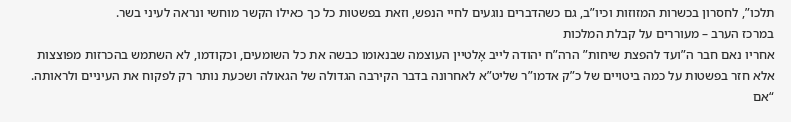תלכו”, לחסרון בכשרות המזוזות וכיו”ב, גם כשהדברים נוגעים לחיי הנפש, וזאת בפשטות כל כך כאילו הקשר מוחשי ונראה לעיני בשר.
במרכז הערב – מעוררים על קבלת המלכות
אחריו נאם חבר ה”ועד להפצת שיחות” הרה”ח יהודה לייב אָלטיין העוצמה שבנאומו כבשה את כל השומעים, וכקודמו, לא השתמש בהכרזות מפוצצות אלא חזר בפשטות על כמה ביטויים של כ”ק אדמו”ר שליט”א לאחרונה בדבר הקירבה הגדולה של הגאולה ושכעת נותר רק לפקוח את העיניים ולראותה.
“אם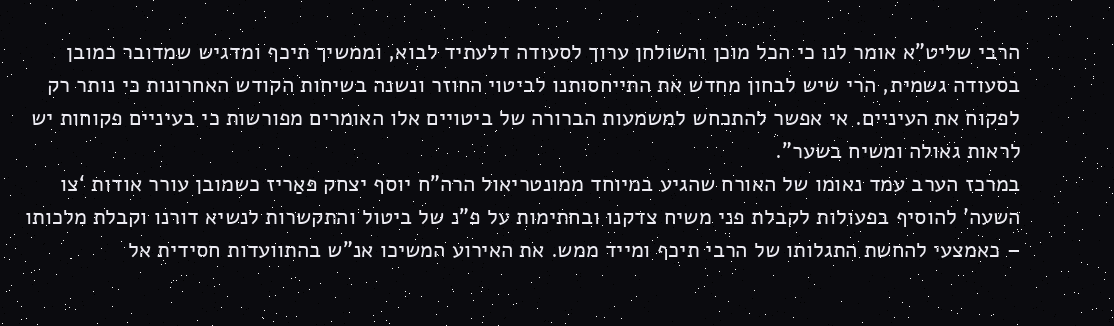הרבי שליט”א אומר לנו כי הכל מוכן והשולחן ערוך לסעודה דלעתיד לבוא, וממשיך תיכף ומדגיש שמדובר כמובן בסעודה גשמית, הרי שיש לבחון מחדש את התייחסותנו לביטוי החוזר ונשנה בשיחות הקודש האחרונות כי נותר רק לפקוח את העיניים. אי אפשר להתכחש למשמעות הברורה של ביטויים אלו האומרים מפורשות כי בעיניים פקוחות יש לראות גאולה ומשיח בשער”.
במרכז הערב עמד נאומו של האורח שהגיע במיוחד ממונטריאול הרה”ח יוסף יצחק פּאַריז כשמובן עורר אודות ‘צו השעה’ להוסיף בפעולות לקבלת פני משיח צדקנו ובחתימות על פ”נ של ביטול והתקשרות לנשיא דורנו וקבלת מלכותו – כאמצעי להחשת התגלותו של הרבי תיכף ומייד ממש. את האירוע המשיכו אנ”ש בהתוועדות חסידית אל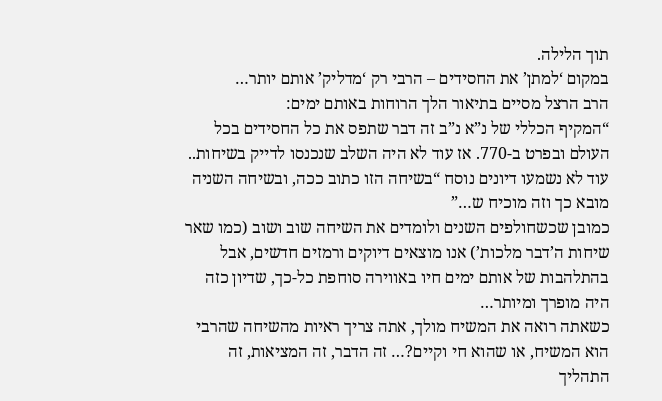תוך הלילה.
במקום ‘למתן’ את החסידים – הרבי רק ‘מדליק’ אותם יותר…
הרב הרצל מסיים בתיאור הלך הרוחות באותם ימים:
“המקיף הכללי של נ”א נ”ב זה דבר שתפס את כל החסידים בכל העולם ובפרט ב-770. אז עוד לא היה השלב שנכנסו לדייק בשיחות.. עוד לא נשמעו דיונים נוסח “בשיחה הזו כתוב ככה, ובשיחה השניה מובא כך וזה מוכיח ש…”
כמובן שכשחולפים השנים ולומדים את השיחה שוב ושוב (כמו שאר שיחות ה’דבר מלכות’) אנו מוצאים דיוקים ורמזים חדשים, אבל בהתלהבות של אותם ימים חיו באווירה סוחפת כל-כך, שדיון כזה היה מופרך ומיותר…
כשאתה רואה את המשיח מולך, אתה צריך ראיות מהשיחה שהרבי הוא המשיח, או שהוא חי וקיים?… זה הדבר, זה המציאות, זה התהליך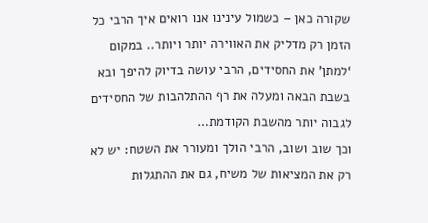שקורה כאן – כשמול עינינו אנו רואים איך הרבי כל הזמן רק מדליק את האווירה יותר ויותר.. במקום ‘למתן’ את החסידים, הרבי עושה בדיוק להיפך ובא בשבת הבאה ומעלה את רף ההתלהבות של החסידים לגבוה יותר מהשבת הקודמת…
וכך שוב ושוב, הרבי הולך ומעורר את השטח: יש לא רק את המציאות של משיח, גם את ההתגלות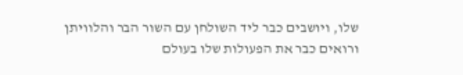שלו, ויושבים כבר ליד השולחן עם השור הבר והלוויתן ורואים כבר את הפעולות שלו בעולם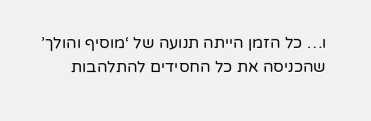ו… כל הזמן הייתה תנועה של ‘מוסיף והולך’ שהכניסה את כל החסידים להתלהבות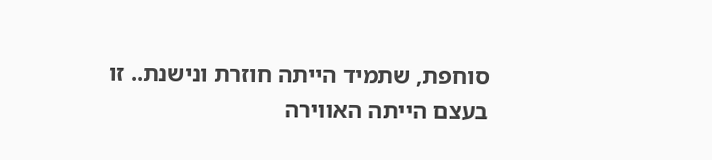סוחפת, שתמיד הייתה חוזרת ונישנת.. זו בעצם הייתה האווירה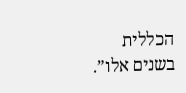הכללית בשנים אלו”.